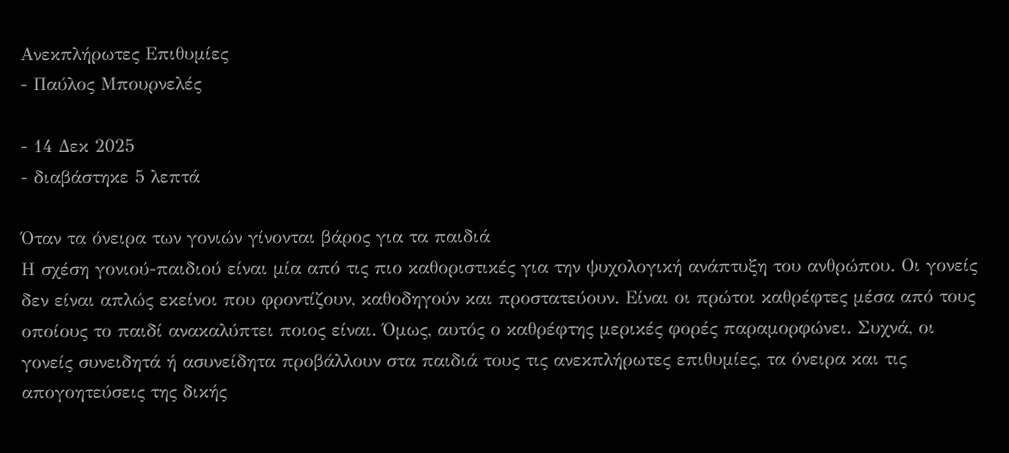Ανεκπλήρωτες Επιθυμίες
- Παύλος Μπουρνελές

- 14 Δεκ 2025
- διαβάστηκε 5 λεπτά

Όταν τα όνειρα των γονιών γίνονται βάρος για τα παιδιά
Η σχέση γονιού-παιδιού είναι μία από τις πιο καθοριστικές για την ψυχολογική ανάπτυξη του ανθρώπου. Οι γονείς δεν είναι απλώς εκείνοι που φροντίζουν, καθοδηγούν και προστατεύουν. Είναι οι πρώτοι καθρέφτες μέσα από τους οποίους το παιδί ανακαλύπτει ποιος είναι. Όμως, αυτός ο καθρέφτης μερικές φορές παραμορφώνει. Συχνά, οι γονείς συνειδητά ή ασυνείδητα προβάλλουν στα παιδιά τους τις ανεκπλήρωτες επιθυμίες, τα όνειρα και τις απογοητεύσεις της δικής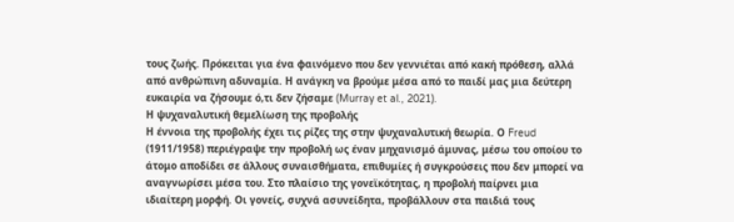τους ζωής. Πρόκειται για ένα φαινόμενο που δεν γεννιέται από κακή πρόθεση, αλλά από ανθρώπινη αδυναμία. Η ανάγκη να βρούμε μέσα από το παιδί μας μια δεύτερη ευκαιρία να ζήσουμε ό,τι δεν ζήσαμε (Murray et al., 2021).
Η ψυχαναλυτική θεμελίωση της προβολής
Η έννοια της προβολής έχει τις ρίζες της στην ψυχαναλυτική θεωρία. Ο Freud (1911/1958) περιέγραψε την προβολή ως έναν μηχανισμό άμυνας, μέσω του οποίου το άτομο αποδίδει σε άλλους συναισθήματα, επιθυμίες ή συγκρούσεις που δεν μπορεί να αναγνωρίσει μέσα του. Στο πλαίσιο της γονεϊκότητας, η προβολή παίρνει μια ιδιαίτερη μορφή. Οι γονείς, συχνά ασυνείδητα, προβάλλουν στα παιδιά τους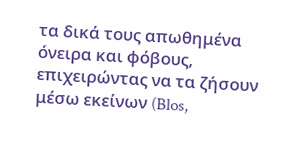τα δικά τους απωθημένα όνειρα και φόβους, επιχειρώντας να τα ζήσουν μέσω εκείνων (Blos,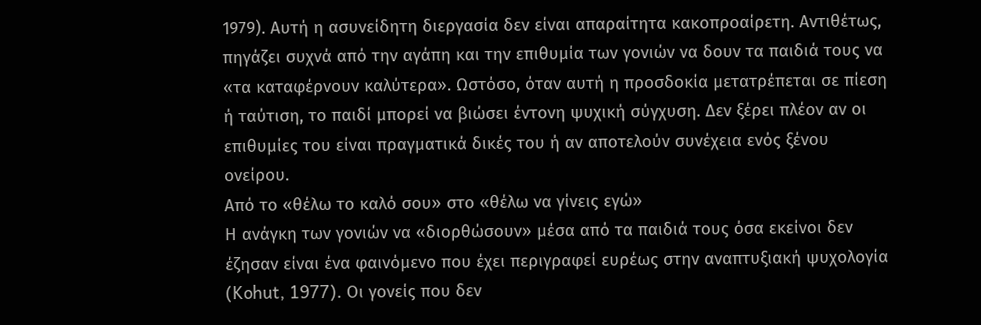1979). Αυτή η ασυνείδητη διεργασία δεν είναι απαραίτητα κακοπροαίρετη. Αντιθέτως, πηγάζει συχνά από την αγάπη και την επιθυμία των γονιών να δουν τα παιδιά τους να «τα καταφέρνουν καλύτερα». Ωστόσο, όταν αυτή η προσδοκία μετατρέπεται σε πίεση ή ταύτιση, το παιδί μπορεί να βιώσει έντονη ψυχική σύγχυση. Δεν ξέρει πλέον αν οι επιθυμίες του είναι πραγματικά δικές του ή αν αποτελούν συνέχεια ενός ξένου ονείρου.
Από το «θέλω το καλό σου» στο «θέλω να γίνεις εγώ»
Η ανάγκη των γονιών να «διορθώσουν» μέσα από τα παιδιά τους όσα εκείνοι δεν έζησαν είναι ένα φαινόμενο που έχει περιγραφεί ευρέως στην αναπτυξιακή ψυχολογία (Kohut, 1977). Οι γονείς που δεν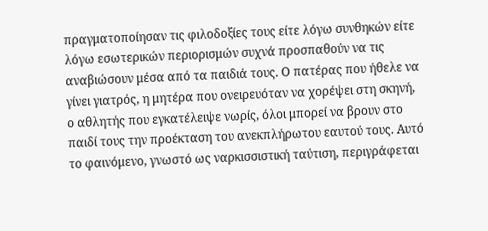πραγματοποίησαν τις φιλοδοξίες τους είτε λόγω συνθηκών είτε λόγω εσωτερικών περιορισμών συχνά προσπαθούν να τις αναβιώσουν μέσα από τα παιδιά τους. Ο πατέρας που ήθελε να γίνει γιατρός, η μητέρα που ονειρευόταν να χορέψει στη σκηνή, ο αθλητής που εγκατέλειψε νωρίς, όλοι μπορεί να βρουν στο παιδί τους την προέκταση του ανεκπλήρωτου εαυτού τους. Αυτό το φαινόμενο, γνωστό ως ναρκισσιστική ταύτιση, περιγράφεται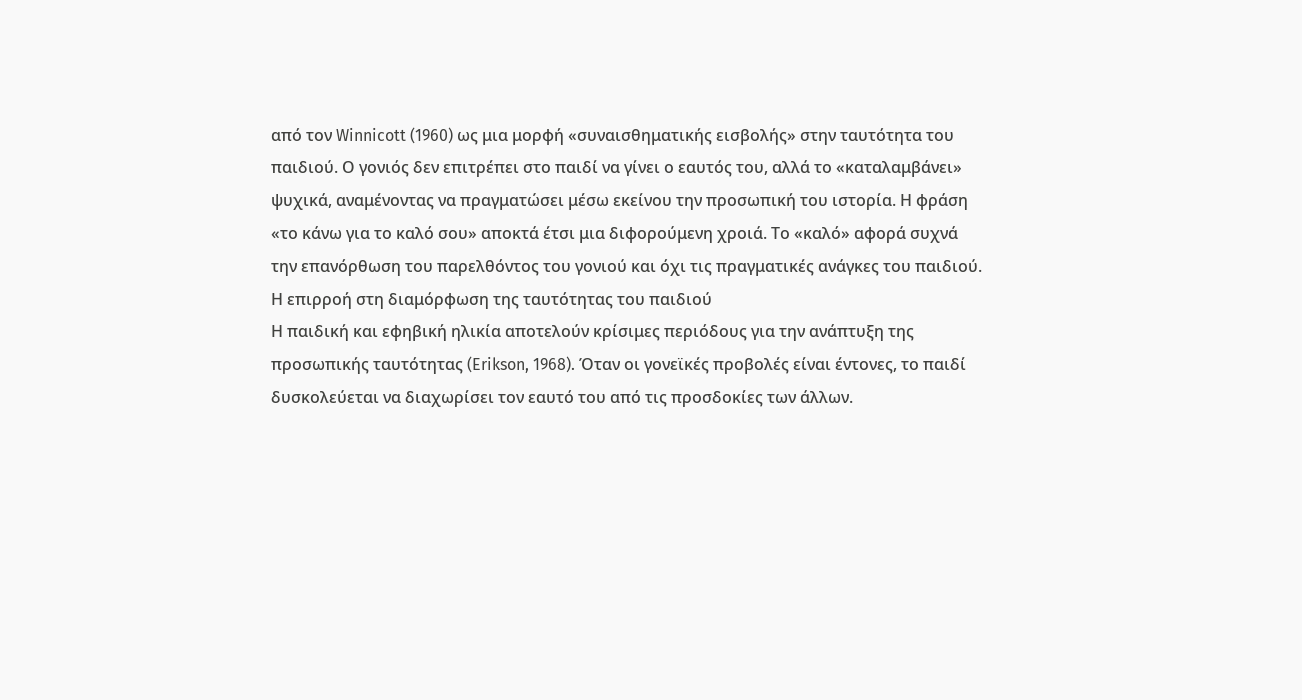από τον Winnicott (1960) ως μια μορφή «συναισθηματικής εισβολής» στην ταυτότητα του παιδιού. Ο γονιός δεν επιτρέπει στο παιδί να γίνει ο εαυτός του, αλλά το «καταλαμβάνει» ψυχικά, αναμένοντας να πραγματώσει μέσω εκείνου την προσωπική του ιστορία. Η φράση «το κάνω για το καλό σου» αποκτά έτσι μια διφορούμενη χροιά. Το «καλό» αφορά συχνά την επανόρθωση του παρελθόντος του γονιού και όχι τις πραγματικές ανάγκες του παιδιού.
Η επιρροή στη διαμόρφωση της ταυτότητας του παιδιού
Η παιδική και εφηβική ηλικία αποτελούν κρίσιμες περιόδους για την ανάπτυξη της προσωπικής ταυτότητας (Erikson, 1968). Όταν οι γονεϊκές προβολές είναι έντονες, το παιδί δυσκολεύεται να διαχωρίσει τον εαυτό του από τις προσδοκίες των άλλων.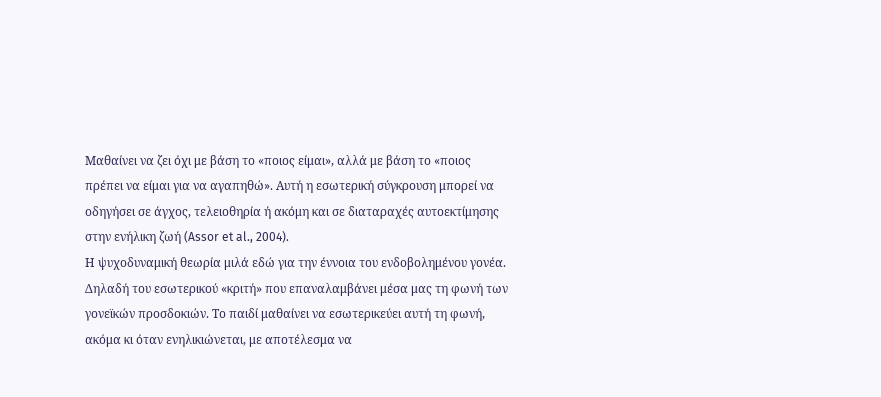Μαθαίνει να ζει όχι με βάση το «ποιος είμαι», αλλά με βάση το «ποιος πρέπει να είμαι για να αγαπηθώ». Αυτή η εσωτερική σύγκρουση μπορεί να οδηγήσει σε άγχος, τελειοθηρία ή ακόμη και σε διαταραχές αυτοεκτίμησης στην ενήλικη ζωή (Assor et al., 2004).
Η ψυχοδυναμική θεωρία μιλά εδώ για την έννοια του ενδοβολημένου γονέα. Δηλαδή του εσωτερικού «κριτή» που επαναλαμβάνει μέσα μας τη φωνή των γονεϊκών προσδοκιών. Το παιδί μαθαίνει να εσωτερικεύει αυτή τη φωνή, ακόμα κι όταν ενηλικιώνεται, με αποτέλεσμα να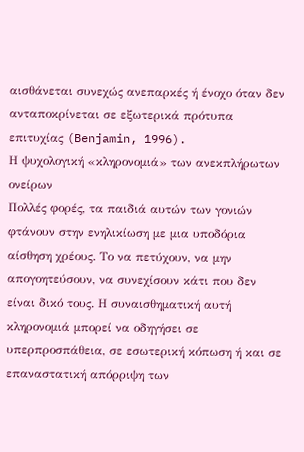αισθάνεται συνεχώς ανεπαρκές ή ένοχο όταν δεν ανταποκρίνεται σε εξωτερικά πρότυπα επιτυχίας (Benjamin, 1996).
Η ψυχολογική «κληρονομιά» των ανεκπλήρωτων ονείρων
Πολλές φορές, τα παιδιά αυτών των γονιών φτάνουν στην ενηλικίωση με μια υποδόρια αίσθηση χρέους. Το να πετύχουν, να μην απογοητεύσουν, να συνεχίσουν κάτι που δεν είναι δικό τους. Η συναισθηματική αυτή κληρονομιά μπορεί να οδηγήσει σε υπερπροσπάθεια, σε εσωτερική κόπωση ή και σε επαναστατική απόρριψη των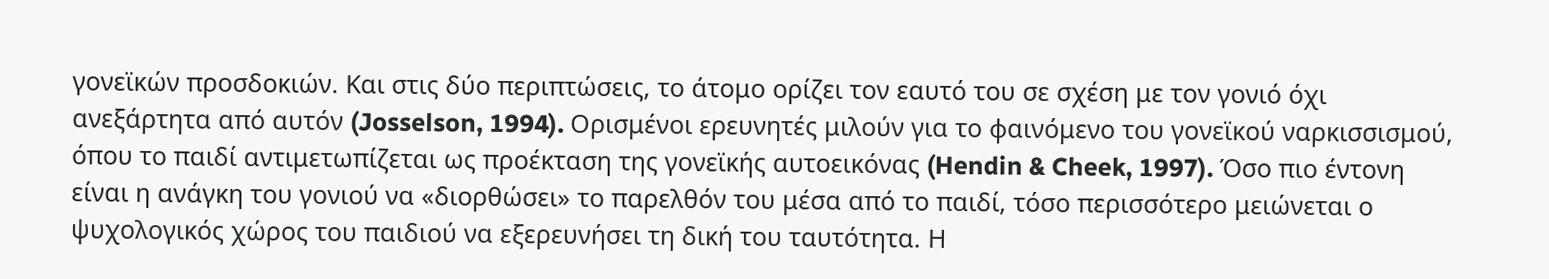γονεϊκών προσδοκιών. Και στις δύο περιπτώσεις, το άτομο ορίζει τον εαυτό του σε σχέση με τον γονιό όχι ανεξάρτητα από αυτόν (Josselson, 1994). Ορισμένοι ερευνητές μιλούν για το φαινόμενο του γονεϊκού ναρκισσισμού, όπου το παιδί αντιμετωπίζεται ως προέκταση της γονεϊκής αυτοεικόνας (Hendin & Cheek, 1997). Όσο πιο έντονη είναι η ανάγκη του γονιού να «διορθώσει» το παρελθόν του μέσα από το παιδί, τόσο περισσότερο μειώνεται ο ψυχολογικός χώρος του παιδιού να εξερευνήσει τη δική του ταυτότητα. Η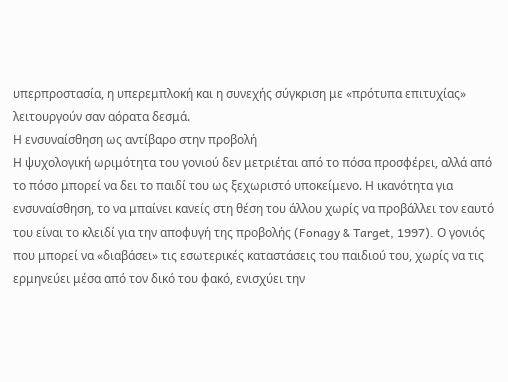υπερπροστασία, η υπερεμπλοκή και η συνεχής σύγκριση με «πρότυπα επιτυχίας» λειτουργούν σαν αόρατα δεσμά.
Η ενσυναίσθηση ως αντίβαρο στην προβολή
Η ψυχολογική ωριμότητα του γονιού δεν μετριέται από το πόσα προσφέρει, αλλά από το πόσο μπορεί να δει το παιδί του ως ξεχωριστό υποκείμενο. Η ικανότητα για ενσυναίσθηση, το να μπαίνει κανείς στη θέση του άλλου χωρίς να προβάλλει τον εαυτό του είναι το κλειδί για την αποφυγή της προβολής (Fonagy & Target, 1997). Ο γονιός που μπορεί να «διαβάσει» τις εσωτερικές καταστάσεις του παιδιού του, χωρίς να τις ερμηνεύει μέσα από τον δικό του φακό, ενισχύει την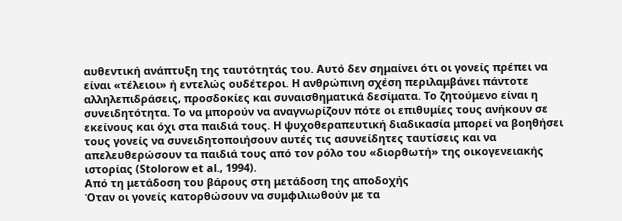αυθεντική ανάπτυξη της ταυτότητάς του. Αυτό δεν σημαίνει ότι οι γονείς πρέπει να είναι «τέλειοι» ή εντελώς ουδέτεροι. Η ανθρώπινη σχέση περιλαμβάνει πάντοτε αλληλεπιδράσεις, προσδοκίες και συναισθηματικά δεσίματα. Το ζητούμενο είναι η συνειδητότητα. Το να μπορούν να αναγνωρίζουν πότε οι επιθυμίες τους ανήκουν σε εκείνους και όχι στα παιδιά τους. Η ψυχοθεραπευτική διαδικασία μπορεί να βοηθήσει τους γονείς να συνειδητοποιήσουν αυτές τις ασυνείδητες ταυτίσεις και να απελευθερώσουν τα παιδιά τους από τον ρόλο του «διορθωτή» της οικογενειακής ιστορίας (Stolorow et al., 1994).
Από τη μετάδοση του βάρους στη μετάδοση της αποδοχής
Όταν οι γονείς κατορθώσουν να συμφιλιωθούν με τα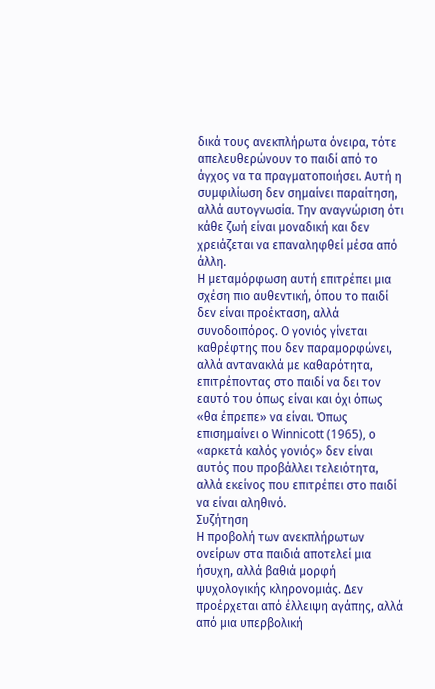δικά τους ανεκπλήρωτα όνειρα, τότε απελευθερώνουν το παιδί από το άγχος να τα πραγματοποιήσει. Αυτή η συμφιλίωση δεν σημαίνει παραίτηση, αλλά αυτογνωσία. Την αναγνώριση ότι κάθε ζωή είναι μοναδική και δεν χρειάζεται να επαναληφθεί μέσα από άλλη.
Η μεταμόρφωση αυτή επιτρέπει μια σχέση πιο αυθεντική, όπου το παιδί δεν είναι προέκταση, αλλά συνοδοιπόρος. Ο γονιός γίνεται καθρέφτης που δεν παραμορφώνει, αλλά αντανακλά με καθαρότητα, επιτρέποντας στο παιδί να δει τον εαυτό του όπως είναι και όχι όπως «θα έπρεπε» να είναι. Όπως επισημαίνει ο Winnicott (1965), ο «αρκετά καλός γονιός» δεν είναι αυτός που προβάλλει τελειότητα, αλλά εκείνος που επιτρέπει στο παιδί να είναι αληθινό.
Συζήτηση
Η προβολή των ανεκπλήρωτων ονείρων στα παιδιά αποτελεί μια ήσυχη, αλλά βαθιά μορφή ψυχολογικής κληρονομιάς. Δεν προέρχεται από έλλειψη αγάπης, αλλά από μια υπερβολική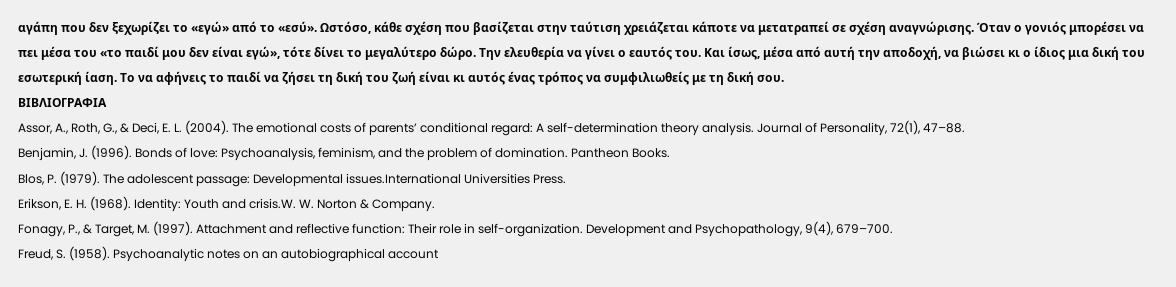αγάπη που δεν ξεχωρίζει το «εγώ» από το «εσύ». Ωστόσο, κάθε σχέση που βασίζεται στην ταύτιση χρειάζεται κάποτε να μετατραπεί σε σχέση αναγνώρισης. Όταν ο γονιός μπορέσει να πει μέσα του «το παιδί μου δεν είναι εγώ», τότε δίνει το μεγαλύτερο δώρο. Την ελευθερία να γίνει ο εαυτός του. Και ίσως, μέσα από αυτή την αποδοχή, να βιώσει κι ο ίδιος μια δική του εσωτερική ίαση. Το να αφήνεις το παιδί να ζήσει τη δική του ζωή είναι κι αυτός ένας τρόπος να συμφιλιωθείς με τη δική σου.
ΒΙΒΛΙΟΓΡΑΦΙΑ
Assor, A., Roth, G., & Deci, E. L. (2004). The emotional costs of parents’ conditional regard: A self-determination theory analysis. Journal of Personality, 72(1), 47–88.
Benjamin, J. (1996). Bonds of love: Psychoanalysis, feminism, and the problem of domination. Pantheon Books.
Blos, P. (1979). The adolescent passage: Developmental issues.International Universities Press.
Erikson, E. H. (1968). Identity: Youth and crisis.W. W. Norton & Company.
Fonagy, P., & Target, M. (1997). Attachment and reflective function: Their role in self-organization. Development and Psychopathology, 9(4), 679–700.
Freud, S. (1958). Psychoanalytic notes on an autobiographical account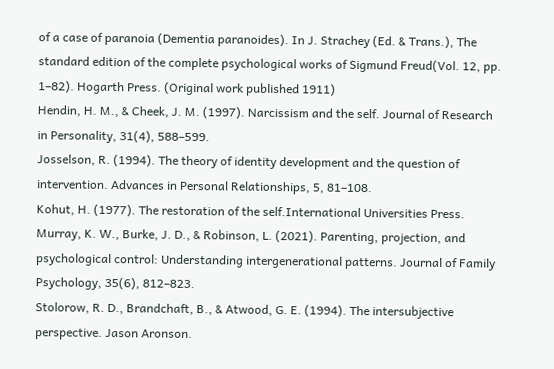of a case of paranoia (Dementia paranoides). In J. Strachey (Ed. & Trans.), The standard edition of the complete psychological works of Sigmund Freud(Vol. 12, pp. 1–82). Hogarth Press. (Original work published 1911)
Hendin, H. M., & Cheek, J. M. (1997). Narcissism and the self. Journal of Research in Personality, 31(4), 588–599.
Josselson, R. (1994). The theory of identity development and the question of intervention. Advances in Personal Relationships, 5, 81–108.
Kohut, H. (1977). The restoration of the self.International Universities Press.
Murray, K. W., Burke, J. D., & Robinson, L. (2021). Parenting, projection, and psychological control: Understanding intergenerational patterns. Journal of Family Psychology, 35(6), 812–823.
Stolorow, R. D., Brandchaft, B., & Atwood, G. E. (1994). The intersubjective perspective. Jason Aronson.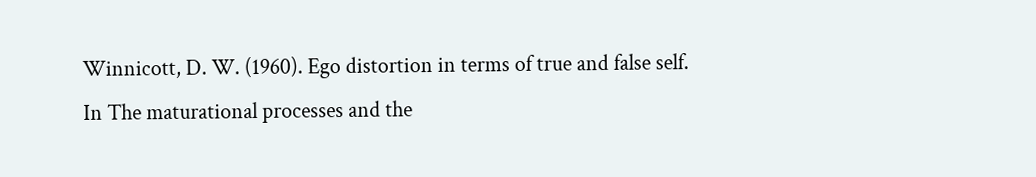Winnicott, D. W. (1960). Ego distortion in terms of true and false self. In The maturational processes and the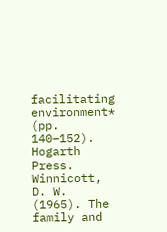facilitating environment* (pp. 140–152). Hogarth Press.
Winnicott, D. W. (1965). The family and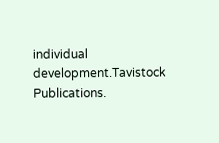individual development.Tavistock Publications.